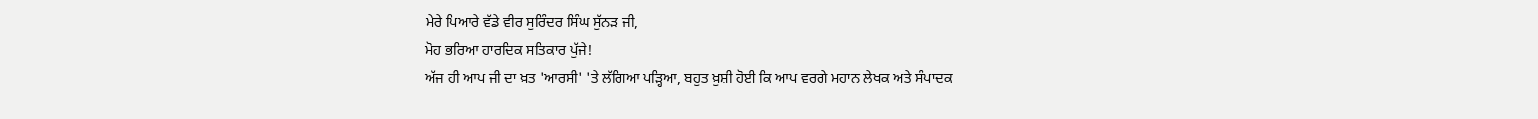ਮੇਰੇ ਪਿਆਰੇ ਵੱਡੇ ਵੀਰ ਸੁਰਿੰਦਰ ਸਿੰਘ ਸੁੱਨੜ ਜੀ,
ਮੋਹ ਭਰਿਆ ਹਾਰਦਿਕ ਸਤਿਕਾਰ ਪੁੱਜੇ!
ਅੱਜ ਹੀ ਆਪ ਜੀ ਦਾ ਖ਼ਤ 'ਆਰਸੀ' 'ਤੇ ਲੱਗਿਆ ਪੜ੍ਹਿਆ, ਬਹੁਤ ਖ਼ੁਸ਼ੀ ਹੋਈ ਕਿ ਆਪ ਵਰਗੇ ਮਹਾਨ ਲੇਖਕ ਅਤੇ ਸੰਪਾਦਕ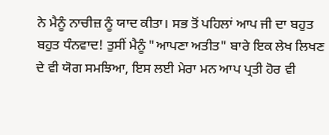ਨੇ ਮੈਨੂੰ ਨਾਚੀਜ਼ ਨੂੰ ਯਾਦ ਕੀਤਾ। ਸਭ ਤੋਂ ਪਹਿਲਾਂ ਆਪ ਜੀ ਦਾ ਬਹੁਤ ਬਹੁਤ ਧੰਨਵਾਦ! ਤੁਸੀਂ ਮੈਨੂੰ "ਆਪਣਾ ਅਤੀਤ" ਬਾਰੇ ਇਕ ਲੇਖ ਲਿਖਣ ਦੇ ਵੀ ਯੋਗ ਸਮਝਿਆ, ਇਸ ਲਈ ਮੇਰਾ ਮਨ ਆਪ ਪ੍ਰਤੀ ਹੋਰ ਵੀ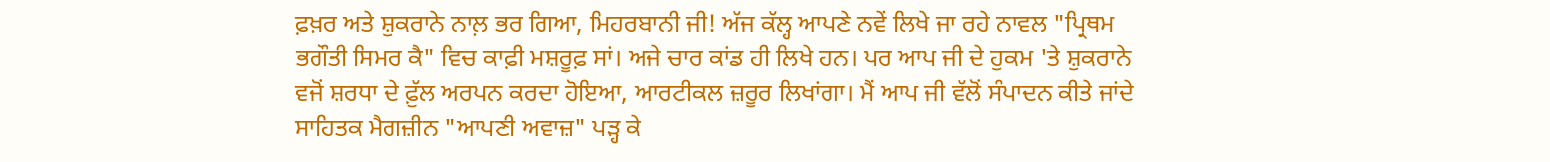ਫ਼ਖ਼ਰ ਅਤੇ ਸ਼ੁਕਰਾਨੇ ਨਾਲ਼ ਭਰ ਗਿਆ, ਮਿਹਰਬਾਨੀ ਜੀ! ਅੱਜ ਕੱਲ੍ਹ ਆਪਣੇ ਨਵੇਂ ਲਿਖੇ ਜਾ ਰਹੇ ਨਾਵਲ "ਪ੍ਰਿਥਮ ਭਗੌਤੀ ਸਿਮਰ ਕੈ" ਵਿਚ ਕਾਫ਼ੀ ਮਸ਼ਰੂਫ਼ ਸਾਂ। ਅਜੇ ਚਾਰ ਕਾਂਡ ਹੀ ਲਿਖੇ ਹਨ। ਪਰ ਆਪ ਜੀ ਦੇ ਹੁਕਮ 'ਤੇ ਸ਼ੁਕਰਾਨੇ ਵਜੋਂ ਸ਼ਰਧਾ ਦੇ ਫ਼ੁੱਲ ਅਰਪਨ ਕਰਦਾ ਹੋਇਆ, ਆਰਟੀਕਲ ਜ਼ਰੂਰ ਲਿਖਾਂਗਾ। ਮੈਂ ਆਪ ਜੀ ਵੱਲੋਂ ਸੰਪਾਦਨ ਕੀਤੇ ਜਾਂਦੇ ਸਾਹਿਤਕ ਮੈਗਜ਼ੀਨ "ਆਪਣੀ ਅਵਾਜ਼" ਪੜ੍ਹ ਕੇ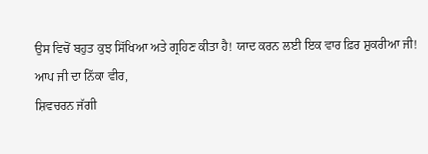ਉਸ ਵਿਚੋਂ ਬਹੁਤ ਕੁਝ ਸਿੱਖਿਆ ਅਤੇ ਗ੍ਰਹਿਣ ਕੀਤਾ ਹੈ! ਯਾਦ ਕਰਨ ਲਈ ਇਕ ਵਾਰ ਫ਼ਿਰ ਸ਼ੁਕਰੀਆ ਜੀ!
ਆਪ ਜੀ ਦਾ ਨਿੱਕਾ ਵੀਰ,
ਸ਼ਿਵਚਰਨ ਜੱਗੀ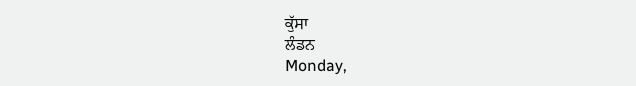ਕੁੱਸਾ
ਲੰਡਨ
Monday,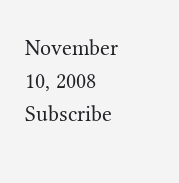November 10, 2008
Subscribe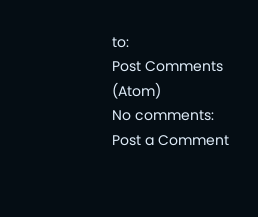to:
Post Comments (Atom)
No comments:
Post a Comment